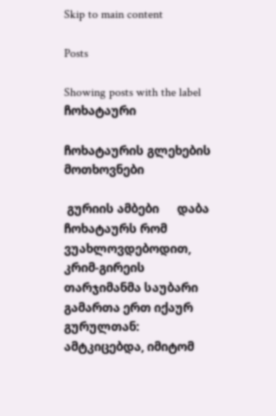Skip to main content

Posts

Showing posts with the label ჩოხატაური

ჩოხატაურის გლეხების მოთხოვნები

 გურიის ამბები      დაბა ჩოხატაურს რომ ვუახლოვდებოდით, კრიმ-გირეის თარჯიმანმა საუბარი გამართა ერთ იქაურ გურულთან: ამტკიცებდა, იმიტომ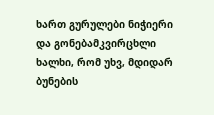ხართ გურულები ნიჭიერი და გონებამკვირცხლი ხალხი, რომ უხვ, მდიდარ ბუნების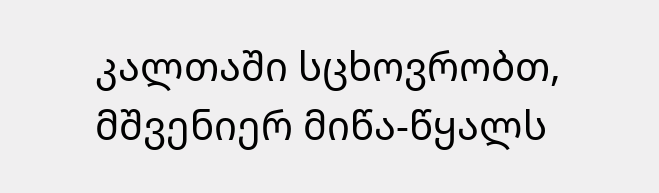კალთაში სცხოვრობთ, მშვენიერ მიწა-წყალს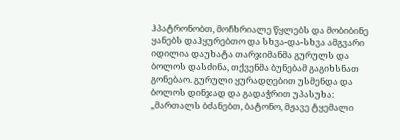ჰპატრონობთ, მოჩხრიალე წყლებს და მობიბინე ყანებს დაჰყურებთო და სხვა-და-სხვა ამგვარი იდილია დაუხატა თარჯიმანმა გურულს და ბოლოს დასძინა, თქვენმა ბუნებამ გაგიხსნათ გონებაო. გურული ყურადღებით უსმენდა და ბოლოს დინჯად და გადაჭრით უპასუხა: „მართალს ბძანებთ, ბატონო, მჟავე ტყემალი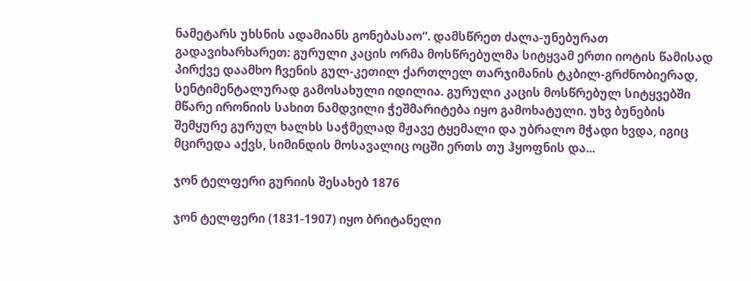ნამეტარს უხსნის ადამიანს გონებასაო“. დამსწრეთ ძალა-უნებურათ გადავიხარხარეთ: გურული კაცის ორმა მოსწრებულმა სიტყვამ ერთი იოტის წამისად პირქვე დაამხო ჩვენის გულ-კეთილ ქართლელ თარჯიმანის ტკბილ-გრძნობიერად, სენტიმენტალურად გამოსახული იდილია. გურული კაცის მოსწრებულ სიტყვებში მწარე ირონიის სახით ნამდვილი ჭეშმარიტება იყო გამოხატული. უხვ ბუნების შემყურე გურულ ხალხს საჭმელად მჟავე ტყემალი და უბრალო მჭადი ხვდა, იგიც მცირედა აქვს, სიმინდის მოსავალიც ოცში ერთს თუ ჰყოფნის და...

ჯონ ტელფერი გურიის შესახებ 1876

ჯონ ტელფერი (1831-1907) იყო ბრიტანელი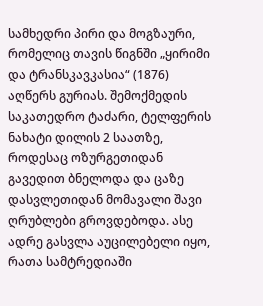სამხედრი პირი და მოგზაური, რომელიც თავის წიგნში „ყირიმი და ტრანსკავკასია“ (1876) აღწერს გურიას. შემოქმედის საკათედრო ტაძარი, ტელფერის ნახატი დილის 2 საათზე, როდესაც ოზურგეთიდან გავედით ბნელოდა და ცაზე დასვლეთიდან მომავალი შავი ღრუბლები გროვდებოდა. ასე ადრე გასვლა აუცილებელი იყო, რათა სამტრედიაში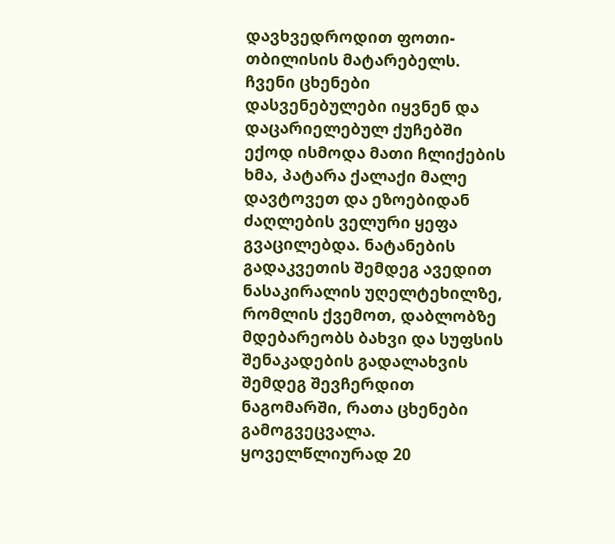დავხვედროდით ფოთი-თბილისის მატარებელს. ჩვენი ცხენები დასვენებულები იყვნენ და დაცარიელებულ ქუჩებში ექოდ ისმოდა მათი ჩლიქების ხმა, პატარა ქალაქი მალე დავტოვეთ და ეზოებიდან ძაღლების ველური ყეფა გვაცილებდა. ნატანების გადაკვეთის შემდეგ ავედით ნასაკირალის უღელტეხილზე, რომლის ქვემოთ, დაბლობზე მდებარეობს ბახვი და სუფსის შენაკადების გადალახვის შემდეგ შევჩერდით ნაგომარში, რათა ცხენები გამოგვეცვალა. ყოველწლიურად 20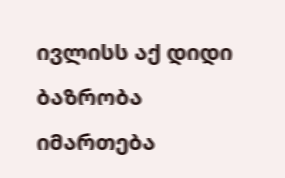ივლისს აქ დიდი ბაზრობა იმართება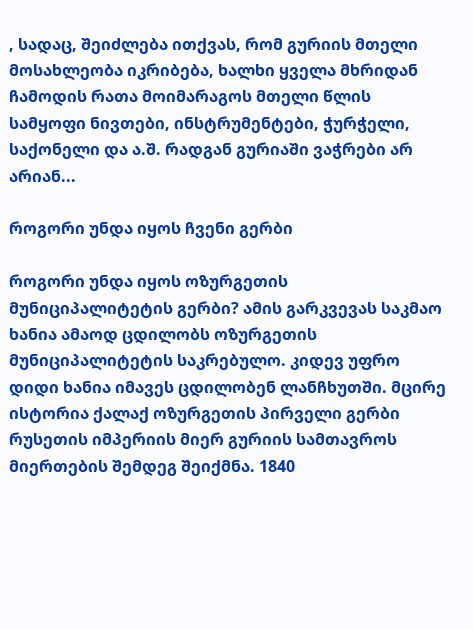, სადაც, შეიძლება ითქვას, რომ გურიის მთელი მოსახლეობა იკრიბება, ხალხი ყველა მხრიდან ჩამოდის რათა მოიმარაგოს მთელი წლის სამყოფი ნივთები, ინსტრუმენტები, ჭურჭელი, საქონელი და ა.შ. რადგან გურიაში ვაჭრები არ არიან...

როგორი უნდა იყოს ჩვენი გერბი

როგორი უნდა იყოს ოზურგეთის მუნიციპალიტეტის გერბი? ამის გარკვევას საკმაო ხანია ამაოდ ცდილობს ოზურგეთის მუნიციპალიტეტის საკრებულო. კიდევ უფრო დიდი ხანია იმავეს ცდილობენ ლანჩხუთში. მცირე ისტორია ქალაქ ოზურგეთის პირველი გერბი რუსეთის იმპერიის მიერ გურიის სამთავროს მიერთების შემდეგ შეიქმნა. 1840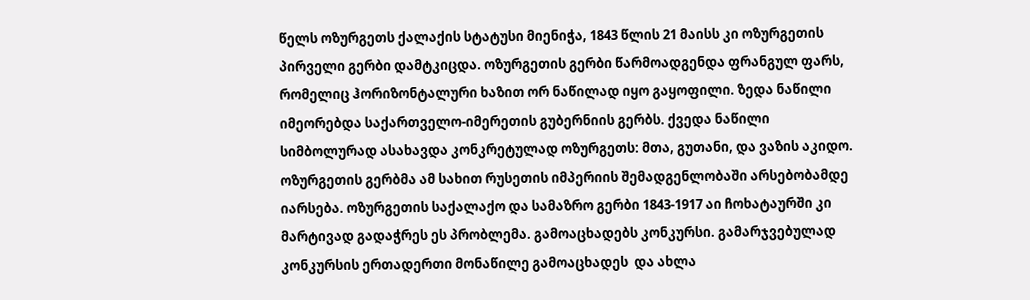წელს ოზურგეთს ქალაქის სტატუსი მიენიჭა, 1843 წლის 21 მაისს კი ოზურგეთის პირველი გერბი დამტკიცდა. ოზურგეთის გერბი წარმოადგენდა ფრანგულ ფარს, რომელიც ჰორიზონტალური ხაზით ორ ნაწილად იყო გაყოფილი. ზედა ნაწილი იმეორებდა საქართველო-იმერეთის გუბერნიის გერბს. ქვედა ნაწილი სიმბოლურად ასახავდა კონკრეტულად ოზურგეთს: მთა, გუთანი, და ვაზის აკიდო. ოზურგეთის გერბმა ამ სახით რუსეთის იმპერიის შემადგენლობაში არსებობამდე იარსება. ოზურგეთის საქალაქო და სამაზრო გერბი 1843-1917 აი ჩოხატაურში კი მარტივად გადაჭრეს ეს პრობლემა. გამოაცხადებს კონკურსი. გამარჯვებულად კონკურსის ერთადერთი მონაწილე გამოაცხადეს  და ახლა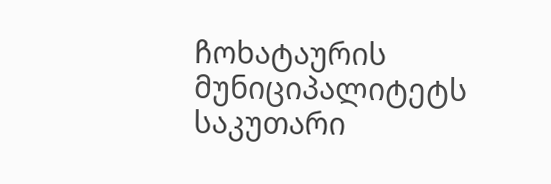ჩოხატაურის მუნიციპალიტეტს საკუთარი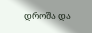დროშა და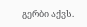გერბი აქვს.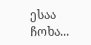ესაა ჩოხა...